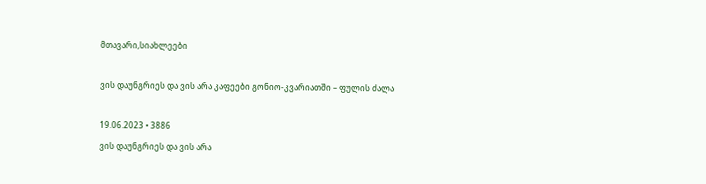მთავარი,სიახლეები

ვის დაუნგრიეს და ვის არა კაფეები გონიო-კვარიათში – ფულის ძალა

19.06.2023 • 3886
ვის დაუნგრიეს და ვის არა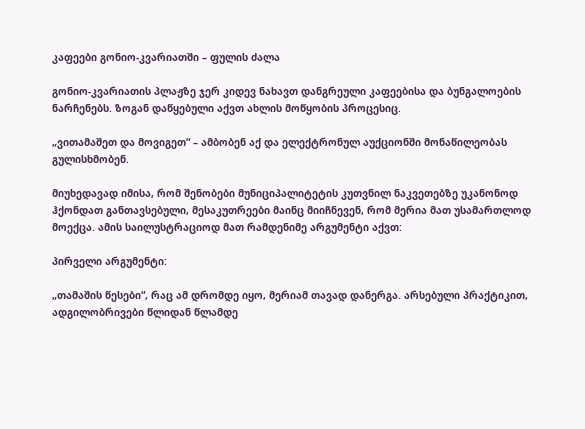კაფეები გონიო-კვარიათში – ფულის ძალა

გონიო-კვარიათის პლაჟზე ჯერ კიდევ ნახავთ დანგრეული კაფეებისა და ბუნგალოების ნარჩენებს. ზოგან დაწყებული აქვთ ახლის მოწყობის პროცესიც.

„ვითამაშეთ და მოვიგეთ“ – ამბობენ აქ და ელექტრონულ აუქციონში მონაწილეობას გულისხმობენ.

მიუხედავად იმისა, რომ შენობები მუნიციპალიტეტის კუთვნილ ნაკვეთებზე უკანონოდ ჰქონდათ განთავსებული, მესაკუთრეები მაინც მიიჩნევენ, რომ მერია მათ უსამართლოდ მოექცა. ამის საილუსტრაციოდ მათ რამდენიმე არგუმენტი აქვთ:

პირველი არგუმენტი:

„თამაშის წესები“, რაც ამ დრომდე იყო, მერიამ თავად დანერგა. არსებული პრაქტიკით, ადგილობრივები წლიდან წლამდე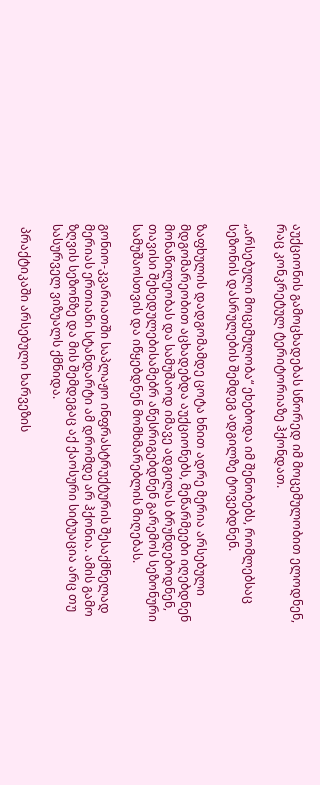აუქციონის გამოცხადებას სწორედ იმ მოცემულობით ელოდნენ, რაც კონკრეტულ ტერიტორიაზე ჰქონდათ.

„არსებული მოცემულობა“ ეხებოდა იმ შენობებს, რომლებსაც სეზონის დასრულების შემდეგ ადგილზე ტოვებდნენ.

ზაფხულის დადგომამდე ცოტა ხნით ადრე მერია არსებული მდგომარეობით აცხადებდა აუქციონებს, მეწარმეები იღებდნენ მონაწილეობას და სამუშაოდ იმავე ადგილას ბრუნდებოდნენ, თავისი შეხედულებისამებრ აწესრიგებდნენ გარემოს სეზონური სამუშაოსთვის და იწყებდნენ მომხმარებლის მიღებას.

გონიო-კვარიათში საპლაჟო ინფრასტრუქტურის შესაქმნელად მერიას ერთიანი სტანდარტი ამ დრომდე არ ჰქონია. ამის გამო ზღვის სეზონზე და მის შემდეგაც აქ ქაოსური სიტუაცია არც თუ სასურველ ვიზუალს ქმნიდა.

 პრაქტიკაში არსებული ხარვეზის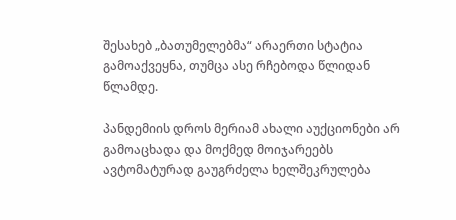შესახებ „ბათუმელებმა“ არაერთი სტატია გამოაქვეყნა, თუმცა ასე რჩებოდა წლიდან წლამდე.

პანდემიის დროს მერიამ ახალი აუქციონები არ გამოაცხადა და მოქმედ მოიჯარეებს ავტომატურად გაუგრძელა ხელშეკრულება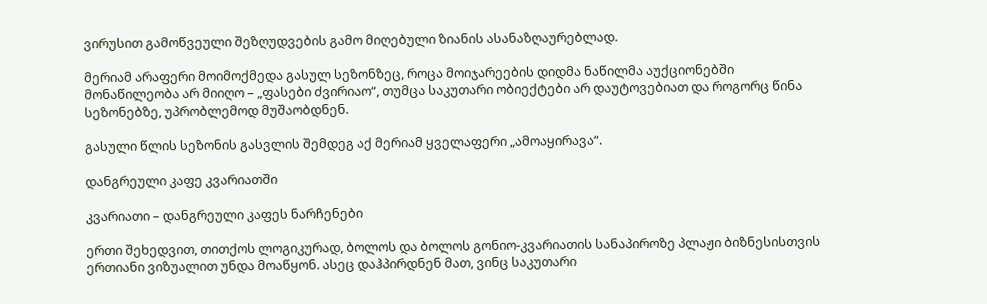ვირუსით გამოწვეული შეზღუდვების გამო მიღებული ზიანის ასანაზღაურებლად.

მერიამ არაფერი მოიმოქმედა გასულ სეზონზეც, როცა მოიჯარეების დიდმა ნაწილმა აუქციონებში მონაწილეობა არ მიიღო – „ფასები ძვირიაო“, თუმცა საკუთარი ობიექტები არ დაუტოვებიათ და როგორც წინა სეზონებზე, უპრობლემოდ მუშაობდნენ.

გასული წლის სეზონის გასვლის შემდეგ აქ მერიამ ყველაფერი „ამოაყირავა“.

დანგრეული კაფე კვარიათში

კვარიათი – დანგრეული კაფეს ნარჩენები

ერთი შეხედვით, თითქოს ლოგიკურად, ბოლოს და ბოლოს გონიო-კვარიათის სანაპიროზე პლაჟი ბიზნესისთვის ერთიანი ვიზუალით უნდა მოაწყონ. ასეც დაჰპირდნენ მათ, ვინც საკუთარი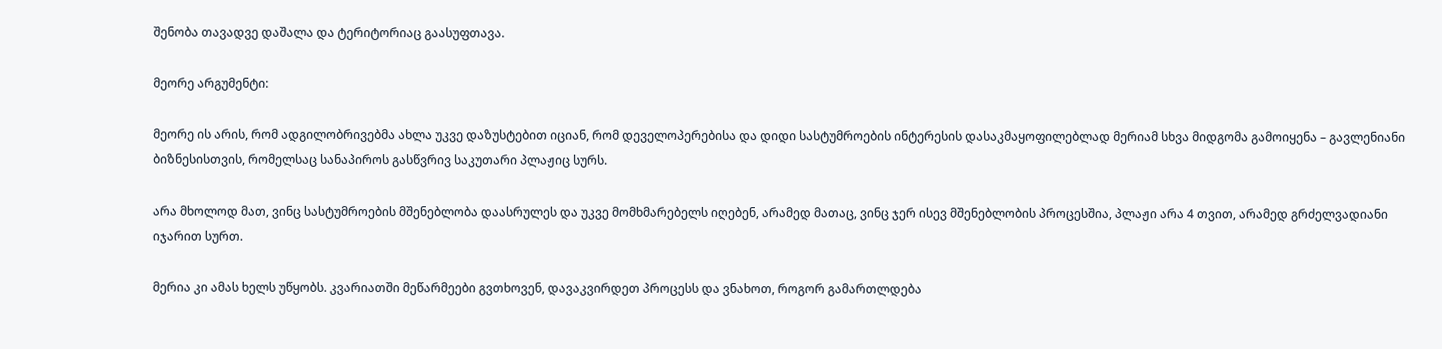შენობა თავადვე დაშალა და ტერიტორიაც გაასუფთავა.

მეორე არგუმენტი:

მეორე ის არის, რომ ადგილობრივებმა ახლა უკვე დაზუსტებით იციან, რომ დეველოპერებისა და დიდი სასტუმროების ინტერესის დასაკმაყოფილებლად მერიამ სხვა მიდგომა გამოიყენა – გავლენიანი ბიზნესისთვის, რომელსაც სანაპიროს გასწვრივ საკუთარი პლაჟიც სურს.

არა მხოლოდ მათ, ვინც სასტუმროების მშენებლობა დაასრულეს და უკვე მომხმარებელს იღებენ, არამედ მათაც, ვინც ჯერ ისევ მშენებლობის პროცესშია, პლაჟი არა 4 თვით, არამედ გრძელვადიანი იჯარით სურთ.

მერია კი ამას ხელს უწყობს. კვარიათში მეწარმეები გვთხოვენ, დავაკვირდეთ პროცესს და ვნახოთ, როგორ გამართლდება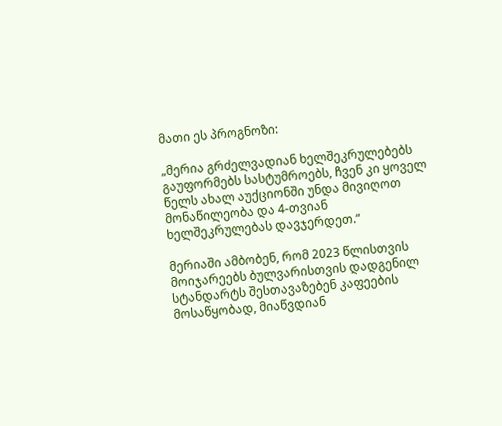მათი ეს პროგნოზი:

„მერია გრძელვადიან ხელშეკრულებებს გაუფორმებს სასტუმროებს, ჩვენ კი ყოველ წელს ახალ აუქციონში უნდა მივიღოთ მონაწილეობა და 4-თვიან ხელშეკრულებას დავჯერდეთ.“

მერიაში ამბობენ, რომ 2023 წლისთვის მოიჯარეებს ბულვარისთვის დადგენილ სტანდარტს შესთავაზებენ კაფეების მოსაწყობად, მიაწვდიან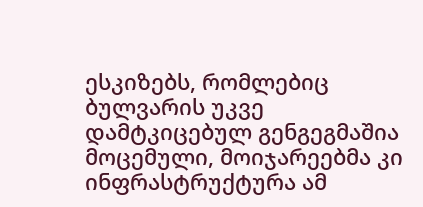ესკიზებს, რომლებიც ბულვარის უკვე დამტკიცებულ გენგეგმაშია მოცემული, მოიჯარეებმა კი ინფრასტრუქტურა ამ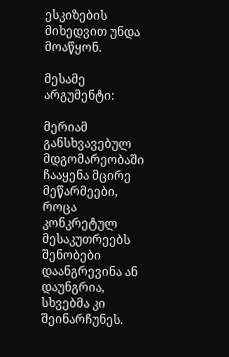ესკიზების მიხედვით უნდა მოაწყონ.

მესამე არგუმენტი:

მერიამ განსხვავებულ მდგომარეობაში ჩააყენა მცირე მეწარმეები, როცა კონკრეტულ მესაკუთრეებს შენობები დაანგრევინა ან დაუნგრია,  სხვებმა კი შეინარჩუნეს.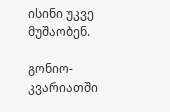ისინი უკვე მუშაობენ.

გონიო-კვარიათში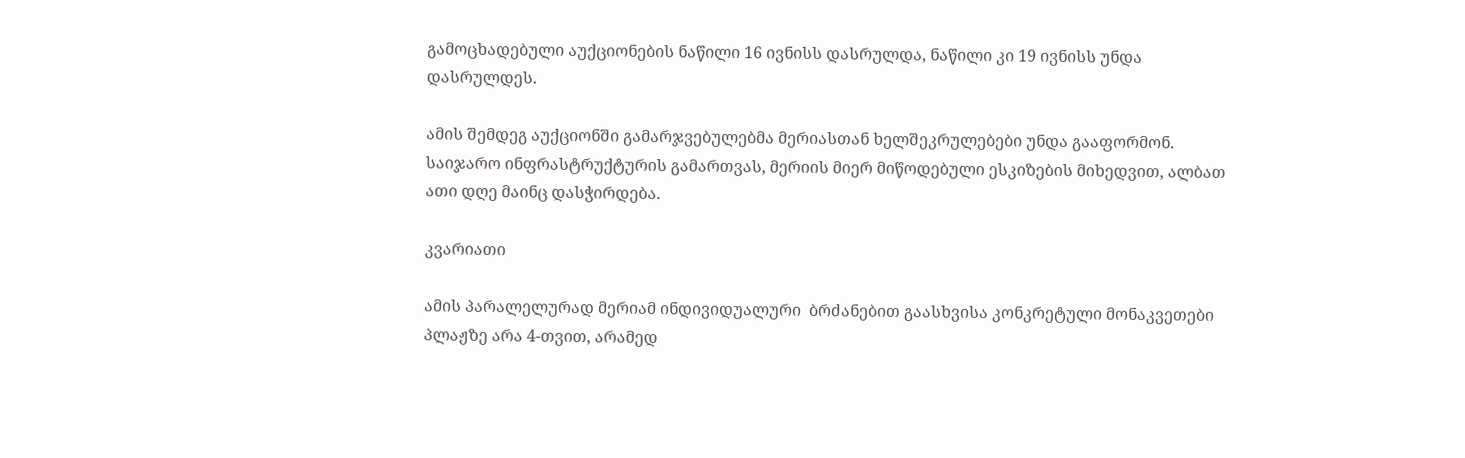გამოცხადებული აუქციონების ნაწილი 16 ივნისს დასრულდა, ნაწილი კი 19 ივნისს უნდა დასრულდეს.

ამის შემდეგ აუქციონში გამარჯვებულებმა მერიასთან ხელშეკრულებები უნდა გააფორმონ. საიჯარო ინფრასტრუქტურის გამართვას, მერიის მიერ მიწოდებული ესკიზების მიხედვით, ალბათ ათი დღე მაინც დასჭირდება.

კვარიათი

ამის პარალელურად მერიამ ინდივიდუალური  ბრძანებით გაასხვისა კონკრეტული მონაკვეთები პლაჟზე არა 4-თვით, არამედ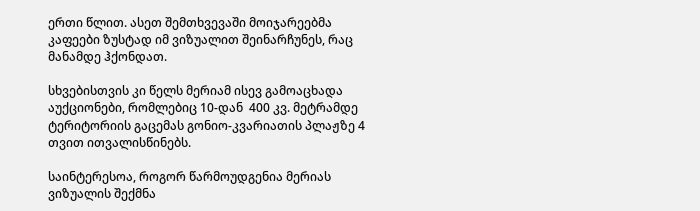ერთი წლით. ასეთ შემთხვევაში მოიჯარეებმა კაფეები ზუსტად იმ ვიზუალით შეინარჩუნეს, რაც მანამდე ჰქონდათ.

სხვებისთვის კი წელს მერიამ ისევ გამოაცხადა აუქციონები, რომლებიც 10-დან  400 კვ. მეტრამდე ტერიტორიის გაცემას გონიო-კვარიათის პლაჟზე 4 თვით ითვალისწინებს.

საინტერესოა, როგორ წარმოუდგენია მერიას ვიზუალის შექმნა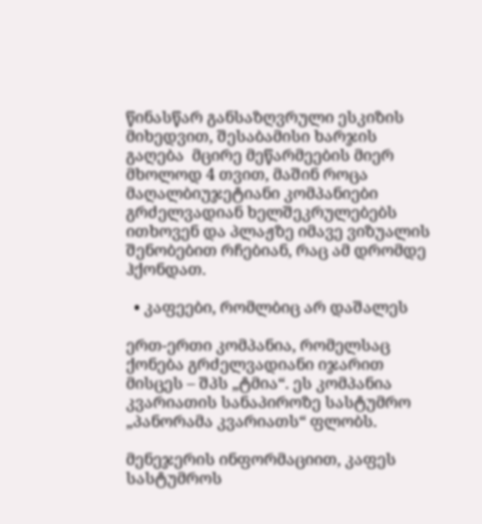წინასწარ განსაზღვრული ესკიზის მიხედვით, შესაბამისი ხარჯის გაღება  მცირე მეწარმეების მიერ მხოლოდ 4 თვით, მაშინ როცა მაღალბიუჯეტიანი კომპანიები გრძელვადიან ხელშეკრულებებს ითხოვენ და პლაჟზე იმავე ვიზუალის შენობებით რჩებიან, რაც ამ დრომდე ჰქონდათ.

  • კაფეები, რომლბიც არ დაშალეს

ერთ-ერთი კომპანია, რომელსაც ქონება გრძელვადიანი იჯარით მისცეს – შპს „ტმია“. ეს კომპანია კვარიათის სანაპიროზე სასტუმრო „პანორამა კვარიათს“ ფლობს.

მენეჯერის ინფორმაციით, კაფეს სასტუმროს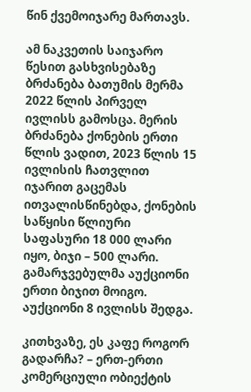წინ ქვემოიჯარე მართავს.

ამ ნაკვეთის საიჯარო წესით გასხვისებაზე ბრძანება ბათუმის მერმა 2022 წლის პირველ ივლისს გამოსცა. მერის ბრძანება ქონების ერთი წლის ვადით, 2023 წლის 15 ივლისის ჩათვლით იჯარით გაცემას ითვალისწინებდა, ქონების საწყისი წლიური საფასური 18 000 ლარი იყო, ბიჯი – 500 ლარი. გამარჯვებულმა აუქციონი ერთი ბიჯით მოიგო. აუქციონი 8 ივლისს შედგა.

კითხვაზე, ეს კაფე როგორ გადარჩა? – ერთ-ერთი კომერციული ობიექტის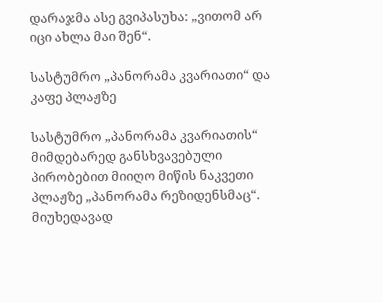დარაჯმა ასე გვიპასუხა: „ვითომ არ იცი ახლა მაი შენ“.

სასტუმრო „პანორამა კვარიათი“ და კაფე პლაჟზე

სასტუმრო „პანორამა კვარიათის“ მიმდებარედ განსხვავებული პირობებით მიიღო მიწის ნაკვეთი პლაჟზე „პანორამა რეზიდენსმაც“.  მიუხედავად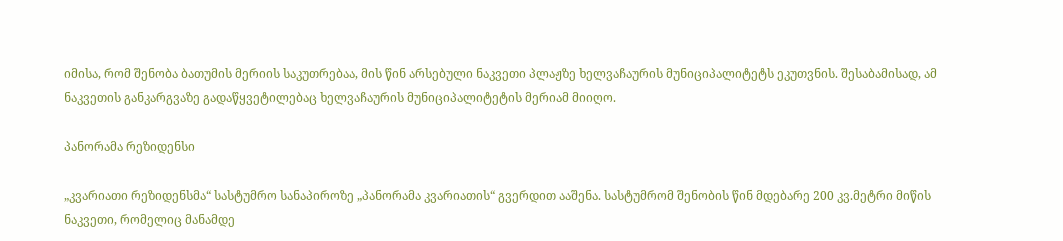იმისა, რომ შენობა ბათუმის მერიის საკუთრებაა, მის წინ არსებული ნაკვეთი პლაჟზე ხელვაჩაურის მუნიციპალიტეტს ეკუთვნის. შესაბამისად, ამ ნაკვეთის განკარგვაზე გადაწყვეტილებაც ხელვაჩაურის მუნიციპალიტეტის მერიამ მიიღო.

პანორამა რეზიდენსი

„კვარიათი რეზიდენსმა“ სასტუმრო სანაპიროზე „პანორამა კვარიათის“ გვერდით ააშენა. სასტუმრომ შენობის წინ მდებარე 200 კვ.მეტრი მიწის ნაკვეთი, რომელიც მანამდე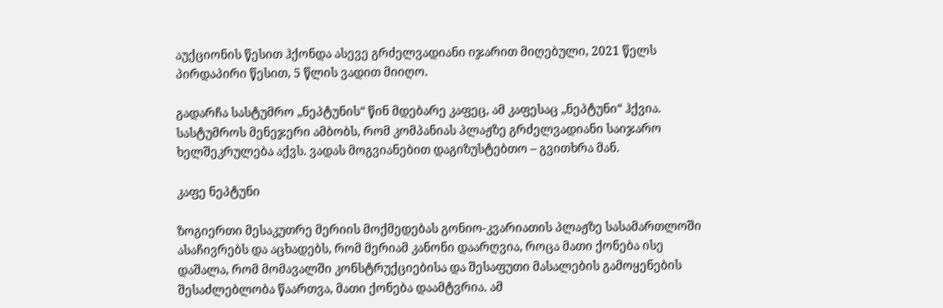აუქციონის წესით ჰქონდა ასევე გრძელვადიანი იჯარით მიღებული, 2021 წელს პირდაპირი წესით, 5 წლის ვადით მიიღო.

გადარჩა სასტუმრო „ნეპტუნის“ წინ მდებარე კაფეც, ამ კაფესაც „ნეპტუნი“ ჰქვია. სასტუმროს მენეჯერი ამბობს, რომ კომპანიას პლაჟზე გრძელვადიანი საიჯარო ხელშეკრულება აქვს. ვადას მოგვიანებით დაგიზუსტებთო – გვითხრა მან.

კაფე ნეპტუნი

ზოგიერთი მესაკუთრე მერიის მოქმედებას გონიო-კვარიათის პლაჟზე სასამართლოში ასაჩივრებს და აცხადებს, რომ მერიამ კანონი დაარღვია, როცა მათი ქონება ისე დაშალა, რომ მომავალში კონსტრუქციებისა და შესაფუთი მასალების გამოყენების შესაძლებლობა წაართვა, მათი ქონება დაამტვრია. ამ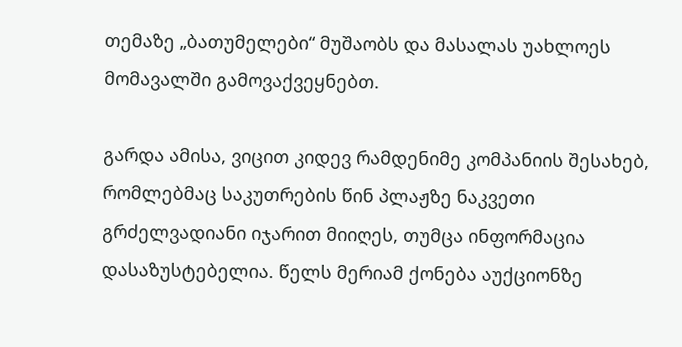თემაზე „ბათუმელები“ მუშაობს და მასალას უახლოეს მომავალში გამოვაქვეყნებთ.

გარდა ამისა, ვიცით კიდევ რამდენიმე კომპანიის შესახებ, რომლებმაც საკუთრების წინ პლაჟზე ნაკვეთი გრძელვადიანი იჯარით მიიღეს, თუმცა ინფორმაცია დასაზუსტებელია. წელს მერიამ ქონება აუქციონზე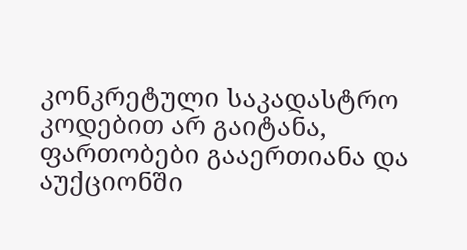კონკრეტული საკადასტრო კოდებით არ გაიტანა, ფართობები გააერთიანა და აუქციონში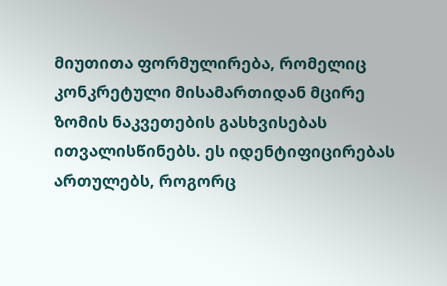მიუთითა ფორმულირება, რომელიც კონკრეტული მისამართიდან მცირე ზომის ნაკვეთების გასხვისებას ითვალისწინებს. ეს იდენტიფიცირებას ართულებს, როგორც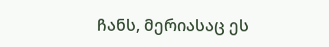ჩანს, მერიასაც ეს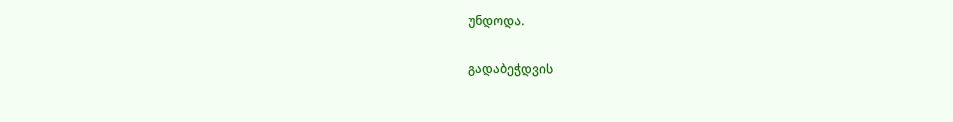უნდოდა.

გადაბეჭდვის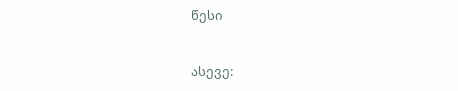წესი


ასევე: